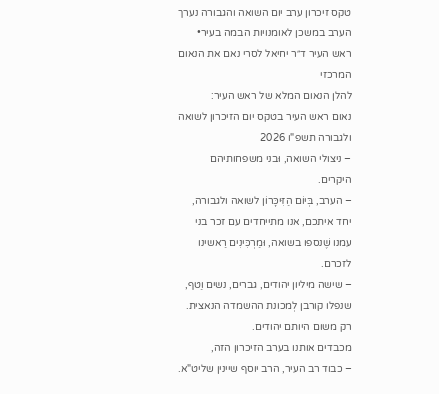טקס זיכרון ערב יום השואה והגבורה נערך הערב במשכן לאומנויות הבמה בעיר• ראש העיר ד״ר יחיאל לסרי נאם את הנאום המרכזי
להלן הנאום המלא של ראש העיר:
נאום ראש העיר בטקס יום הזיכרון לשואה ולגבורה תשפ"ו 2026
– ניצולי השואה, וּבני משפחותיהם היקרים.
– הערב, בְּיוֹם הַזִּיכָּרוֹן לשואה ולגבורה, יחד איתכם, אנו מתייחדים עם זכר בני עמנו שֶׁנספו בשואה, וּמַרְכִּינִים רַאשינו לזכרם.
– שישה מיליון יהודים, גברים, נשים וַטף, שנפלו קורבן לְמכונת ההשמדה הנאצית. רק משום היותם יהודים.
מכבדים אותנו בערב הזיכרון הזה,
– כבוד רב העיר, הרב יוסף שיינין שליט"א.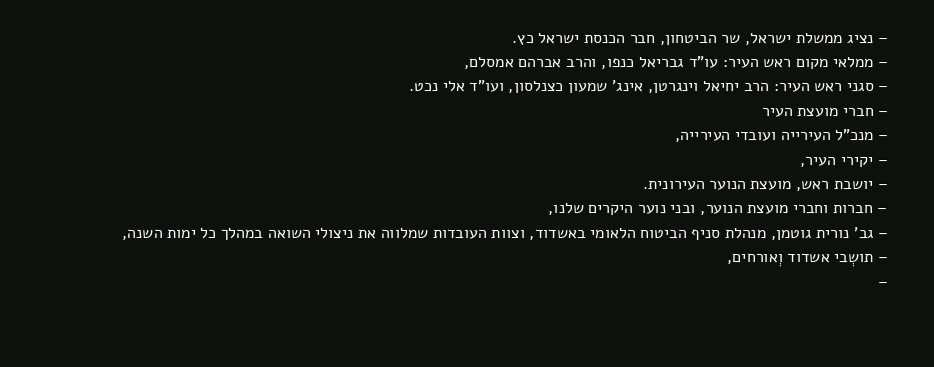– נציג ממשלת ישראל, שר הביטחון, חבר הכנסת ישראל כץ.
– ממלאי מקום ראש העיר: עו"ד גבריאל כנפו, והרב אברהם אמסלם,
– סגני ראש העיר: הרב יחיאל וינגרטן, אינג' שמעון כצנלסון, ועו"ד אלי נכט.
– חברי מועצת העיר
– מנכ"ל העירייה ועובדי העירייה,
– יקירי העיר,
– יושבת ראש, מועצת הנוער העירונית.
– חברות וחברי מועצת הנוער, ובני נוער היקרים שלנו,
– גב' נורית גוטמן, מנהלת סניף הביטוח הלאומי באשדוד, וצוות העובדות שמלווה את ניצולי השואה במהלך כל ימות השנה,
– תושְבי אשדוד וְאורחים,
–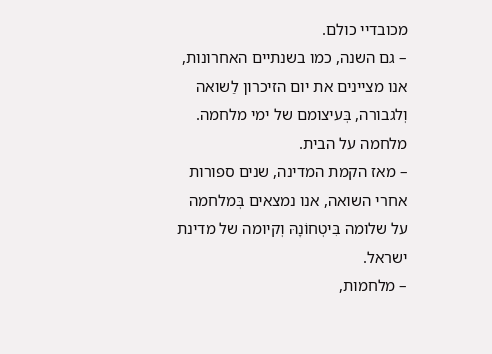מכובדיי כולם.
– גם השנה, כמו בשנתיים האחרונות, אנו מציינים את יום הזיכרון לַשואה וְלגבורה, בְּעיצומם של ימי מלחמה. מלחמה על הבית.
– מאז הקמת המדינה, שנים ספורות אחרי השואה, אנו נמצאים בְּמלחמה על שלומה בִּיטְחוֹנָהּ וְקיומה של מדינת ישראל.
– מלחמות,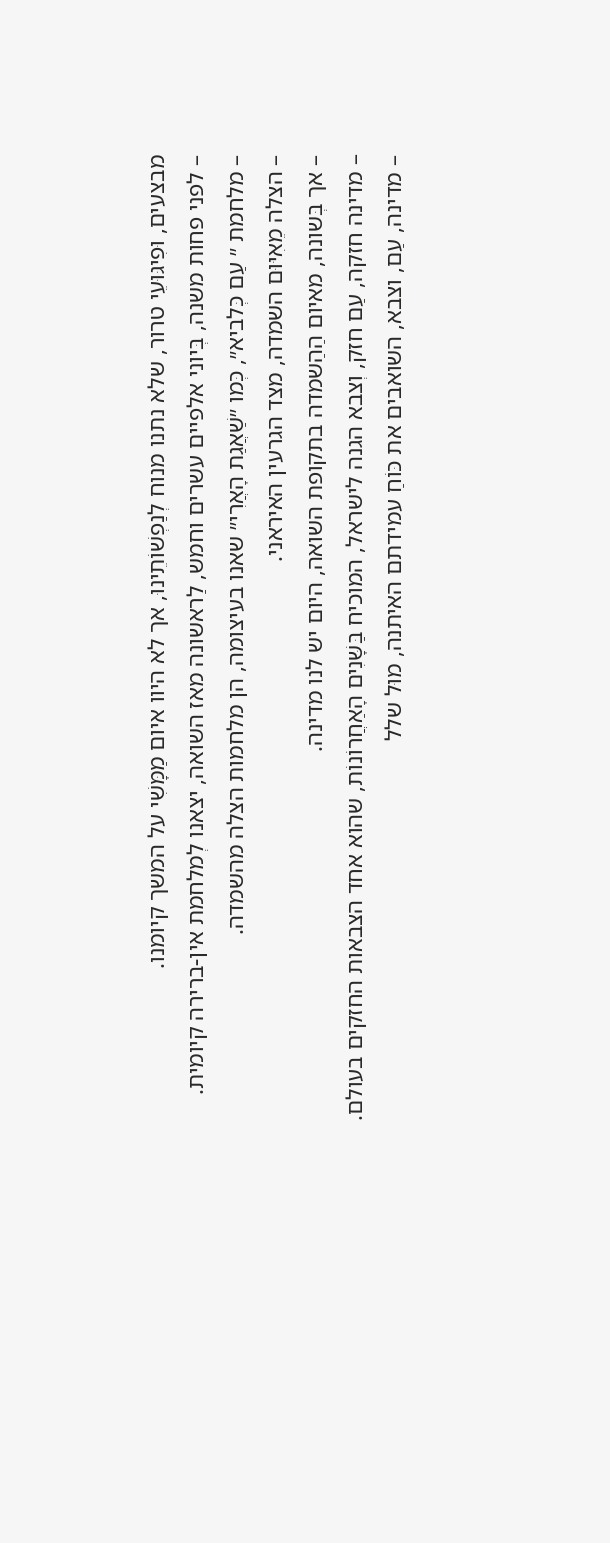מבצעים, וּפִיגּוּעֵי טרור, שלא נתנו מנוח לְנַפְשׁוֹתֵינוּ, אך לא היוו איום מַמָּשִׁי על המשך קיומנו.
– לפני פחות משנה, בְּיוני אלפיים עשרים וחמש, לַראשונה מאז השואה, יצאנו לְמלחמת אין-ברירה קיומית.
– מלחמת ״ עַם כְּלביא״, כְּמו ״שַׁאֲגַת הָאֲרִי״ שאנו בעיצומה, הן מלחמות הצלה מהשמדה.
– הצלה מֵאִיּוּם השמדה, מצד הגרעין האיראני.
– אך בְּשונה, מאיום הַהַשמדה בתקופת השואה, היום יש לנו מדינה.
– מדינה חזקה, עַם חזק, וְצבא הגנה לישראל, המוכיח בַּשָּׁנִים הָאַחֲרוֹנוֹת, שהוא אחד הצבאות החזקים בעולם.
– מדינה, עַם, וצבא, השואבים את כּוֹחַ עמידתם האיתנה, מוּל שלל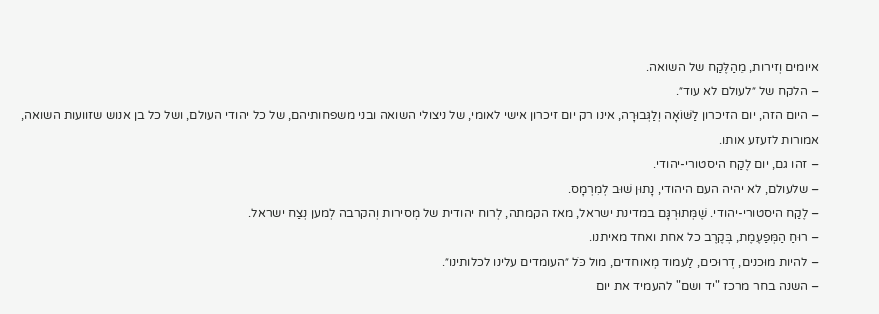איומים וְזירות, מֵהַלֶּקַח של השואה.
– הלקח של ״לעולם לא עוד״.
– היום הזה, יום הזיכרון לַשּׁוֹאָה וְלַגְּבוּרָה, אינו רק יום זיכרון אישי לאומי, של ניצולי השואה ובני משפחותיהם, של כל יהודי העולם, ושל כל בן אנוש שזוועות השואה, אמורות לזעזע אותו.
– זהו גם, יום לֶקַח היסטורי-יהודי.
– שלעולם, לא יהיה העם היהודי, נָתוּן שׁוּב לְמִרְמָס.
– לֶקַח היסטורי-יהודי. שֶׁמְּתוּרְגָּם במדינת ישראל, מאז הקמתה, לְרוח יהודית של מְסירות וְהקרבה לְמען נְצַח ישראל.
– רוּחַ הַמְּפַעֶמֶת, בְּקֶרֶב כל אחת ואחד מאיתנו.
– להיות מוּכנים, דְרוּכים, לַעמוד מְאוחדים, מול כֹּל ״העומדים עלינו לכלותינו״.
– השנה בחר מרכז "יד ושם" להעמיד את יום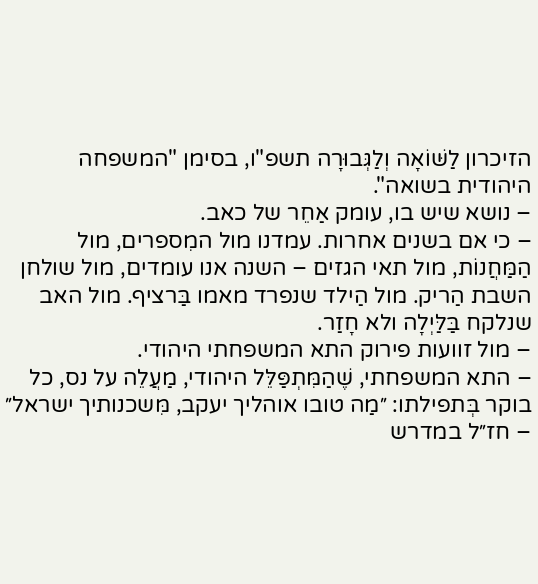הזיכרון לַשּׁוֹאָה וְלַגְּבוּרָה תשפ"ו, בסימן "המשפחה היהודית בשואה".
– נושא שיש בו, עומק אַחֵר של כאב.
– כי אם בשנים אחרות. עמדנו מול המִספרים, מול הַמַּחֲנוֹת, מול תאי הגזים – השנה אנו עומדים, מול שולחן השבת הַריק. מול הַילד שנפרד מאמו בַּרציף. מול האב שנלקח בַּלַּיְלָה ולא חָזַר.
– מול זוועות פירוק התא המשפחתי היהודי.
– התא המשפחתי, שֶׁהַמִּתְפַּלֵּל היהודי, מַעֲלֵה על נס, כל בוקר בְּתפילתו: ״מַה טובו אוהליך יעקב, מִּשכנותיך ישראל״
– חז״ל במדרש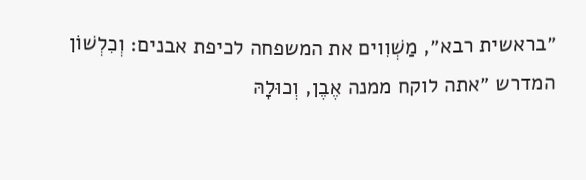״בראשית רבא״, מַשְׁוִוים את המשפחה לכיפת אבנים: וְכִלְשׁוֹן המדרש ״אתה לוקח ממנה אֶבֶן, וְכוּלָהּ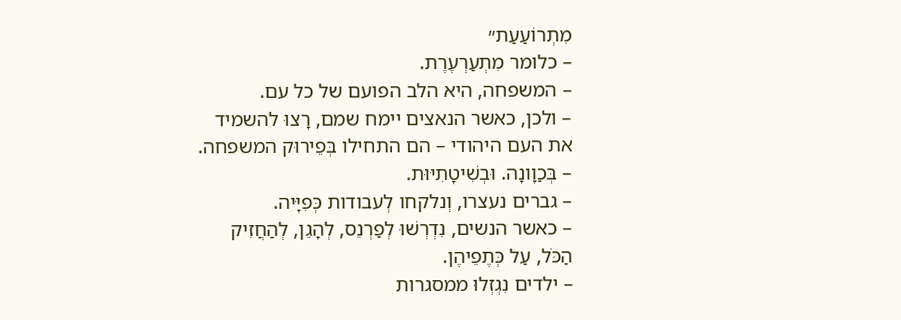מִתְרוֹעַעַת״
– כלומר מִתְעַרְעֶרֶת.
– המשפחה, היא הלב הפועם של כל עם.
– ולכן, כאשר הנאצים יימח שמם, רָצוּ להשמיד את העם היהודי – הם התחילו בְּפֵירוּק המשפחה.
– בְּכַוָונָה. וּבְשִׁיטָתִיּוּת.
– גברים נעצרו, וְנלקחו לְעבודות כְּפִיָּיה.
– כאשר הנשים, נִדְרְשׁוּ לְפַרְנֵס, לְהָגֵן, לְהַחֲזִיק הַכֹּל, עַל כְּתֶפֵיהֶן.
– ילדים נִגְזְלוּ ממסגרות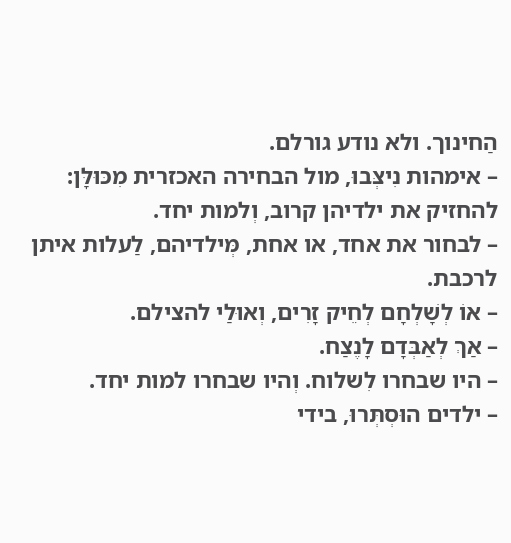הַחינוך. ולא נודע גורלם.
– אימהות נִיצְּבוּ, מול הבחירה האכזרית מִכּוּלָּן: להחזיק את ילדיהן קרוב, וְלמות יחד.
– לבחור את אחד, או אחת, מְּילדיהם, לַעלות איתן לרכבת.
– אוֹ לְשָׁלְחָם לְחֵיק זָרִים, וְאוּלַי להצילם.
– אַךְ לְאַבְּדָם לָנֶצַח.
– היו שבחרו לִשלוח. וְהיו שבחרו למות יחד.
– ילדים הוּסְתְּרוּ, בידי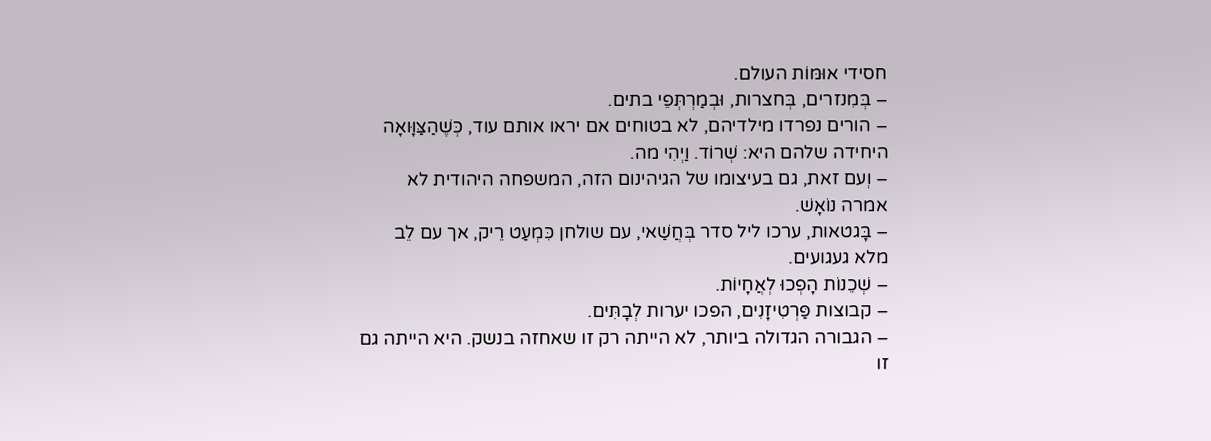חסידי אוּמּוֹת העולם.
– בְּמִנזרים, בְּחצרות, וּבְמַרְתְּפֵי בתים.
– הורים נפרדו מילדיהם, לא בטוחים אם יראו אותם עוד, כְּשֶׁהַצַּוָּואָה היחידה שלהם היא: שְׁרוֹד. וַיְהִי מה.
– וְעם זאת, גם בעיצומו של הגיהינום הזה, המשפחה היהודית לא אמרה נוֹאָשׁ.
– בָּגטאות, ערכו ליל סדר בְּחֲשַׁאי, עם שולחן כִּמְעַט רֵיק, אך עם לֵב מלא געגועים.
– שְׁכֵנוֹת הָפְכוּ לְאֲחָיוֹת.
– קבוצות פַּרְטִיזָנִים, הפכו יערות לְבָתִּים.
– הגבורה הגדולה ביותר, לא הייתה רק זו שאחזה בנשק. היא הייתה גם זו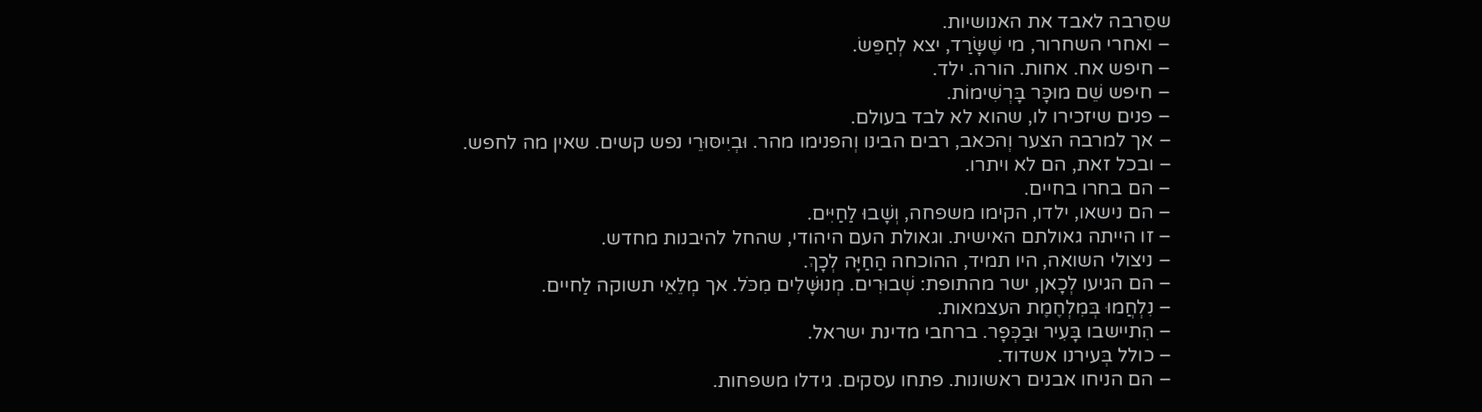שסֵרבה לאבד את האנושיות.
– ואחרי השחרור, מי שֶׁשָּׂרַד, יצא לְחַפֵּשׂ.
– חיפש אח. אחות. הורה. ילד.
– חיפש שֵׁם מוּכָּר בָּרְשִׁימוֹת.
– פנים שיזכירו לו, שהוא לא לבד בעולם.
– אך למרבה הצער וְהכאב, רבים הבינו וְהפנימו מהר. וּבְיִיסּוּרֵי נפש קשים. שאין מה לחפש.
– ובכל זאת, הם לא ויתרו.
– הם בחרו בחיים.
– הם נישאו, ילדו, הקימו משפחה, וְשָׁבוּ לַחַיִּים.
– זו הייתה גאולתם האישית. וגאולת העם היהודי, שהחל להיבנות מחדש.
– ניצולי השואה, היו תמיד, ההוכחה הַחַיָּה לְכָךְ.
– הם הגיעו לְכָאן, ישר מהתופת: שְׁבוּרִים. מְנוּשָּׁלִים מִכֹּל. אך מְלֵאֵי תשוקה לַחיים.
– נִלְחֲמוּ בְּמִלְחֶמֶת העצמאות.
– הִתיישבו בָּעִיר וּבַכְּפָר. ברחבי מדינת ישראל.
– כולל בְּעירנו אשדוד.
– הם הניחו אבנים ראשונות. פתחו עסקים. גידלו משפחות.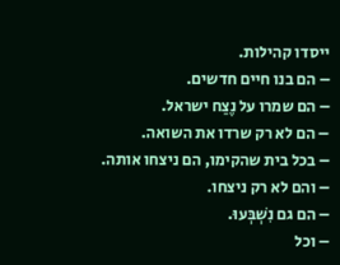ייסדו קהילות.
– הם בנו חיים חדשים.
– הם שמרו על נֶצַח ישראל.
– הם לא רק שרדו את השואה.
– בכל בית שהקימו, הם ניצחו אותה.
– והם לא רק ניצחו.
– הם גם נִשְׁבְּעוּ.
– וכל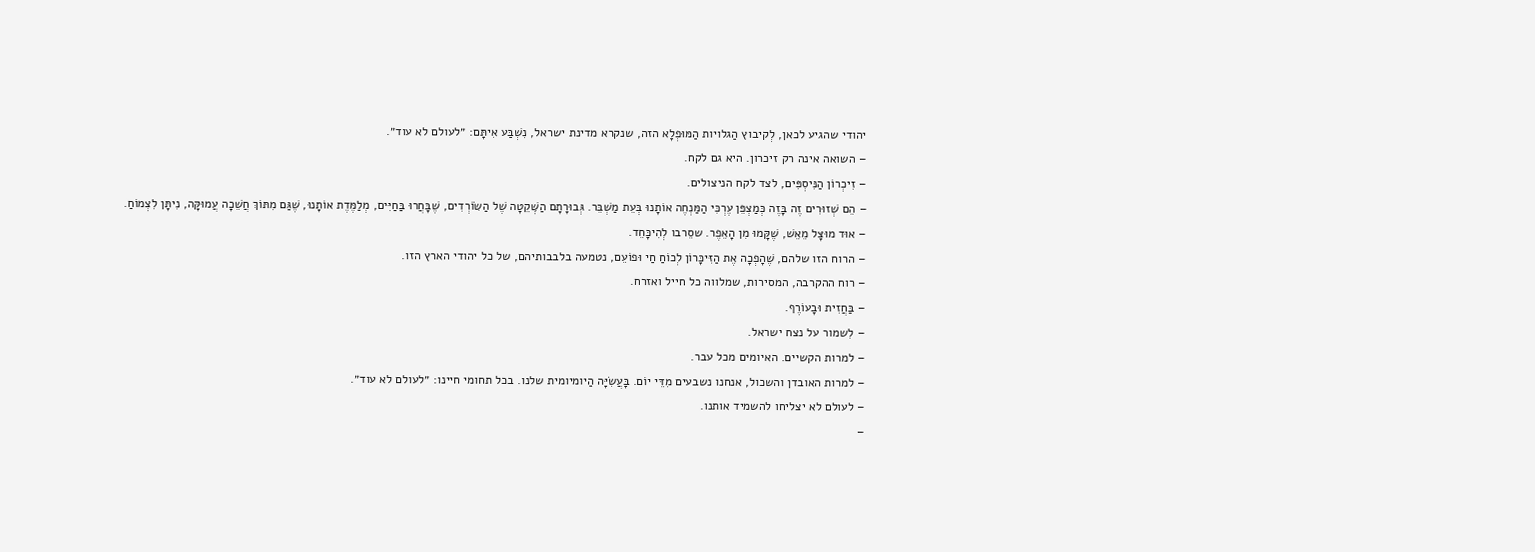יהודי שהגיע לכאן, לְקיבוץ הַגלויות הַמּוּפְלָא הזה, שנקרא מדינת ישראל, נִשְׁבַּע אִיתָּם: ״לעולם לא עוד״.
– השואה אינה רק זיכרון. היא גם לקח.
– זִיכְרוֹן הַנִּיסְפִּים, לצד לקח הניצולים.
– הֵם שְׁזוּרִים זֶה בָּזֶה כְּמַצְפֵּן עֶרְכִּי הַמַּנְחֶה אוֹתָנוּ בְּעֵת מַשְׁבֵּר. גְּבוּרָתָם הַשְּׁקֵטָה שֶׁל הַשּׂוֹרְדִים, שֶׁבָּחֲרוּ בַּחַיִּים, מְלַמֶּדֶת אוֹתָנוּ, שֶׁגַּם מִתּוֹךְ חֲשֵׁכָה עֲמוּקָּה, נִיתָּן לִצְמוֹחַ.
– אוּד מוּצָּל מֵאֵשׁ, שֶׁקָּמוּ מִן הָאֵפֶר. שסֵרבו לְהִיכָּחֵד.
– הרוח הזו שלהם, שֶׁהָפְכָה אֶת הַזִּיכָּרוֹן לְכוֹחַ חַי וּפוֹעֵם, נטמעה בלבבותיהם, של כל יהודי הארץ הזו.
– רוח ההקרבה, המסירות, שמלווה כל חייל ואזרח.
– בַּחֲזִית וּבָעוֹרֶף.
– לִשמור על נצח ישראל.
– למרות הקשיים. האיומים מכל עבר.
– למרות האובדן והשכול, אנחנו נשבעים מִדֵּי יוֹם. בָּעֲשִׂיָּה הַיומיומית שלנו. בכל תחומי חיינו: ״לעולם לא עוד״.
– לעולם לא יצליחו להשמיד אותנו.
–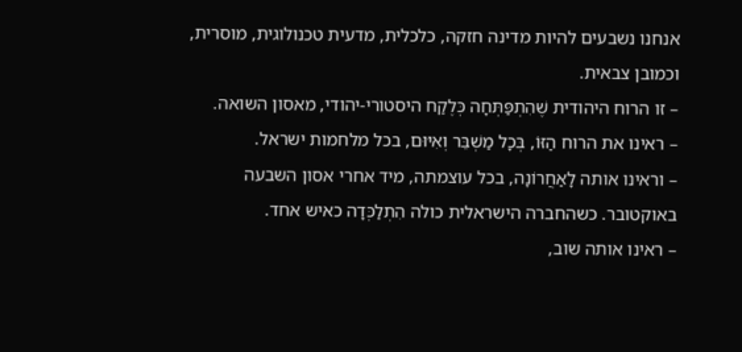אנחנו נשבעים להיות מדינה חזקה, כלכלית, מדעית טכנולוגית, מוסרית, וכמובן צבאית.
– זו הרוח היהודית שֶׁהִתְפַּתְּחָה כְּלֶקַח היסטורי-יהודי, מאסון השואה.
– ראינו את הרוח הַזּוֹ, בְּכָל מַשְׁבֵּר וְאִיּוּם, בכל מלחמות ישראל.
– וראינו אותה לָאַחֲרוֹנָה, בכל עוצמתה, מיד אחרי אסון השבעה באוקטובר. כשהחברה הישראלית כולה הִתְלַכְּדָה כאיש אחד.
– ראינו אותה שוב,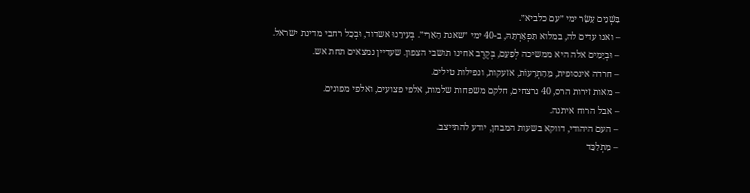בִּשְׁנֵים עָשָׂר ימי ״עם כלביא״.
– ואנו עדים לה, במלוא תִּפְאַרְתָּהּ, ב-40 ימי ״שאגת הָאַרִי״. בְּעִירֵנוּ אשדוד, וּבְכָל רחבי מדינת ישראל.
– וּבְיָמִים אלה היא ממשיכה לְפַעֵם, בְּקֶרֶב אחינו תושבי הצפון. שעדיין נמצאים תחת אש.
– חרדה אינסופית, מֵהַתְרָעוֹת, אזעקות, ונפילות טילים.
– מאות זירות הרס, 40 נרצחים, חלקם משפחות שלמות, אלפי פצועים, ואלפי מפונים.
– אבל הרוח איתנה.
– העם היהודי, דווקא בשעות המבחן, יודע להתייצב.
– מִתְלַכֵּד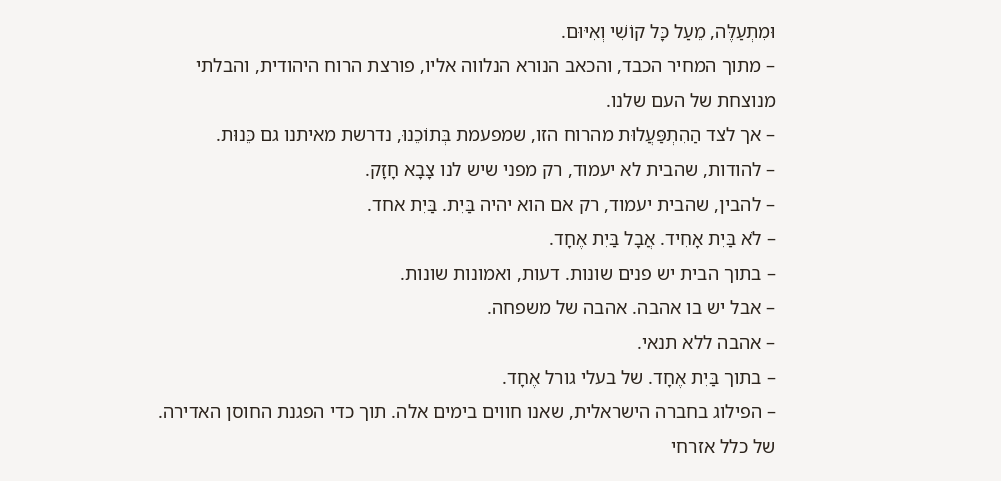וּמִתְעַלֶּה, מֵעַל כָּל קוֹשִׁי וְאִיּוּם.
– מתוך המחיר הכבד, והכאב הנורא הנלווה אליו, פורצת הרוח היהודית, והבלתי מנוצחת של העם שלנו.
– אך לצד הַהִתְפַּעֲלוּת מהרוח הזו, שמפעמת בְּתוֹכֵנוּ, נדרשת מאיתנו גם כֵּנוּת.
– להודות, שהבית לא יעמוד, רק מפני שיש לנו צָבָא חָזָק.
– להבין, שהבית יעמוד, רק אם הוא יהיה בַּיִת. בַּיִת אחד.
– לֹא בַּיִת אָחִיד. אֲבָל בַּיִת אֶחָד.
– בתוך הבית יש פנים שונות. דעות, ואמונות שונות.
– אבל יש בו אהבה. אהבה של משפחה.
– אהבה ללא תנאי.
– בתוך בַּיִת אֶחָד. של בעלי גורל אֶחָד.
– הפילוג בחברה הישראלית, שאנו חווים בימים אלה. תוך כדי הפגנת החוסן האדירה. של כלל אזרחי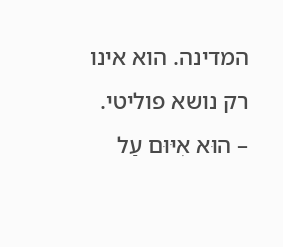המדינה. הוא אינו רק נושא פוליטי.
– הוּא אִיּוּם עַל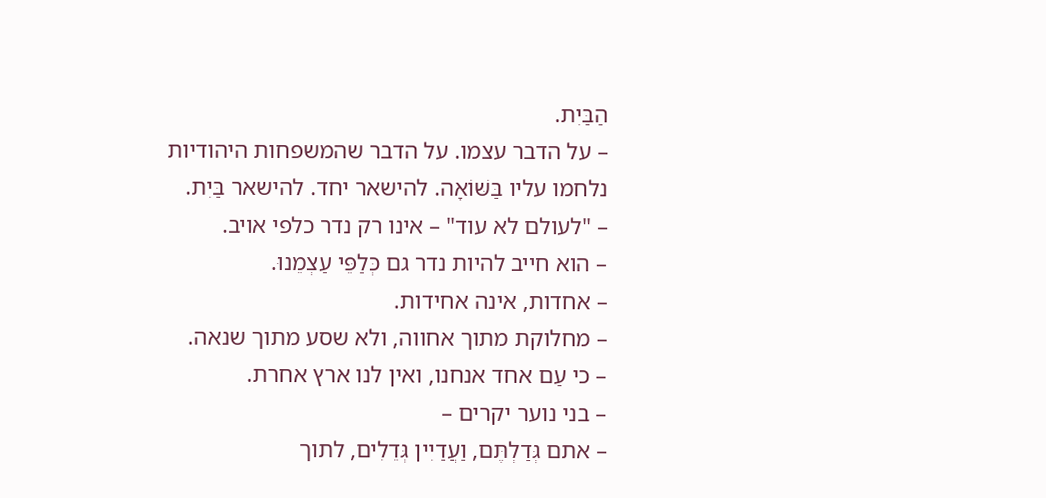הַבַּיִת.
– על הדבר עצמו. על הדבר שהמשפחות היהודיות נלחמו עליו בַּשּׁוֹאָה. להישאר יחד. להישאר בַּיִת.
– "לעולם לא עוד" – אינו רק נדר כלפי אויב.
– הוא חייב להיות נדר גם כְּלַפֵּי עַצְמֵנוּ.
– אחדות, אינה אחידות.
– מחלוקת מתוך אחווה, ולא שסע מתוך שנאה.
– כי עַם אחד אנחנו, ואין לנו ארץ אחרת.
– בני נוער יקרים –
– אתם גְּדַלְתֶּם, וַעֲדַיִין גְּדֵלִים, לתוך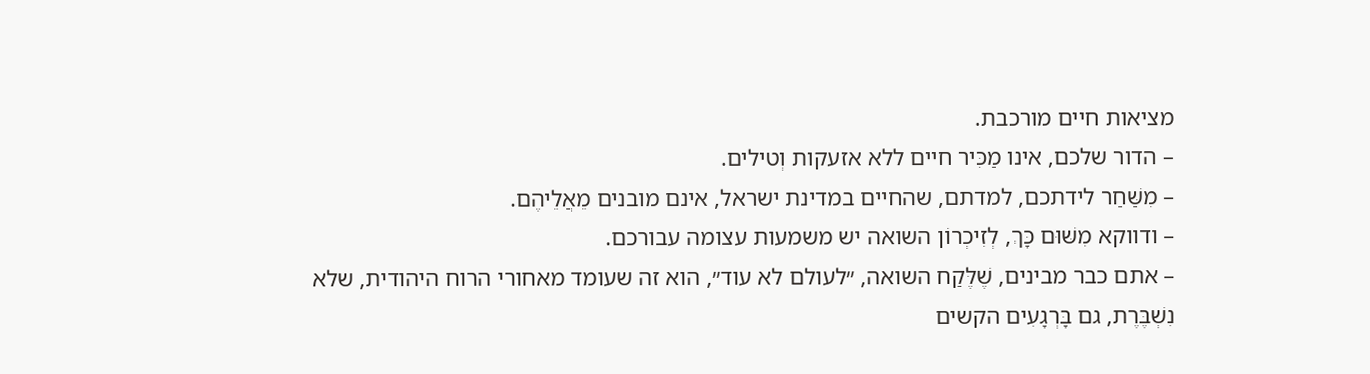מציאות חיים מורכבת.
– הדור שלכם, אינו מַכִּיר חיים ללא אזעקות וְטילים.
– מִשַּׁחַר לידתכם, למדתם, שהחיים במדינת ישראל, אינם מובנים מֵאֲלֵיהֶם.
– ודווקא מִשּׁוּם כָּךְ, לְזִיכְרוֹן השואה יש משמעות עצומה עבורכם.
– אתם כבר מבינים, שֶׁלֶּקַח השואה, ״לעולם לא עוד״, הוא זה שעומד מאחורי הרוח היהודית, שלא נִשְׁבֶּרֶת, גם בָּרְגָעִים הקשים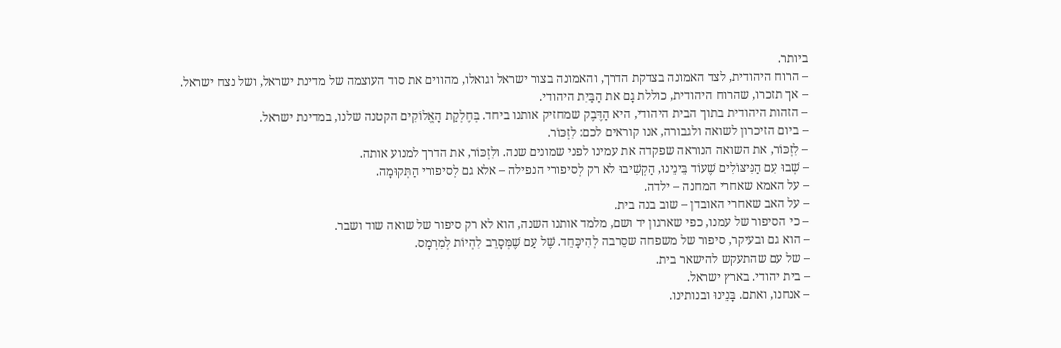ביותר.
– הרוח היהודית, לצד האמונה בצדקת הדרך, והאמונה בצור ישראל וגואלו, מהווים את סוד העוצמה של מדינת ישראל, ושל נצח ישראל.
– אך תזכרו, שהרוח היהודית, כוללת גָם את הַבַּיִת היהודי.
– הזהות היהודית בתוך הבית היהודי, היא הַדֶּבֶק שמחזיק אותנו ביחד. בְּחֶלְקַת הָאֱלוֹקִים הקטנה שלנו, במדינת ישראל.
– ביום הזיכרון לשואה ולגבורה, אנו קוראים לכם: לִזְכּוֹר.
– לִזְכּוֹר, את השואה הנוראה שפקדה את עמינו לפני שמונים שנה. ולִזְכּוֹר, את הדרך למנוע אותה.
– שְׁבוּ עִם הַנִּיצּוֹלִים שֶׁעוֹד בֵּינֵינוּ, הַקְשִׁיבוּ לא רק לְסיפורי הנפילה – אלא גם לְסיפורי הַתְּקוּמָה.
– על האמא שאחרי המחנה – ילדה.
– על האב שאחרי האובדן – שוב בנה בית.
– כי הסיפור של עמנו, כפי שארגון יד ושם, מלמד אותנו השנה, הוא לא רק סיפור של שואה שוד ושבר.
– הוא גם ובעיקר, סיפור של משפחה שסֵרבה לְהִיכָּחֵד. שֶׁל עַם שֶׁמְּסָרֵב לִהְיוֹת לְמִרְמָס.
– של עם שהתעקש להישאר בית.
– בית יהודי. בארץ ישראל.
– אנחנו, ואתם. בָּנֵינוּ ובנותינו.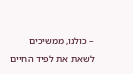– כולנו, ממשיכים לשאת את לפיד החיים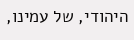היהודי, של עמינו,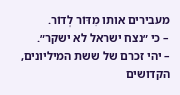מעבירים אותו מִדּוֹר לְדוֹר.
– כי ״נצח ישראל לא ישקר״.
– יהי זכרם של ששת המיליונים, הקדושים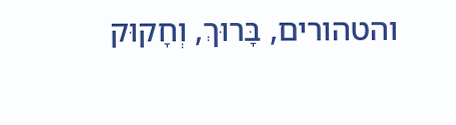והטהורים, בָּרוּךְ, וְחָקוּק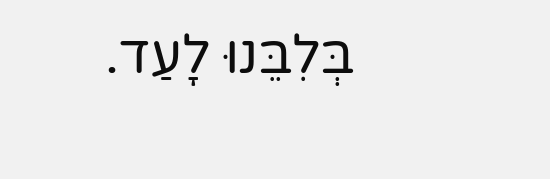בְּלִבֵּנוּ לָעַד.